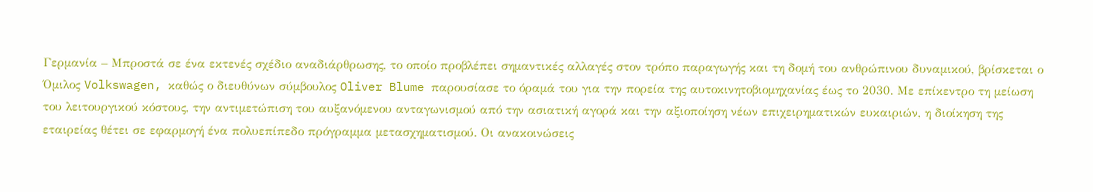Γερμανία – Μπροστά σε ένα εκτενές σχέδιο αναδιάρθρωσης, το οποίο προβλέπει σημαντικές αλλαγές στον τρόπο παραγωγής και τη δομή του ανθρώπινου δυναμικού, βρίσκεται ο Όμιλος Volkswagen, καθώς ο διευθύνων σύμβουλος Oliver Blume παρουσίασε το όραμά του για την πορεία της αυτοκινητοβιομηχανίας έως το 2030. Με επίκεντρο τη μείωση του λειτουργικού κόστους, την αντιμετώπιση του αυξανόμενου ανταγωνισμού από την ασιατική αγορά και την αξιοποίηση νέων επιχειρηματικών ευκαιριών, η διοίκηση της εταιρείας θέτει σε εφαρμογή ένα πολυεπίπεδο πρόγραμμα μετασχηματισμού. Οι ανακοινώσεις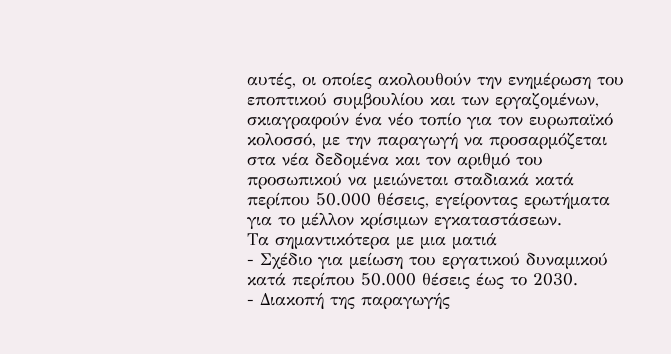αυτές, οι οποίες ακολουθούν την ενημέρωση του εποπτικού συμβουλίου και των εργαζομένων, σκιαγραφούν ένα νέο τοπίο για τον ευρωπαϊκό κολοσσό, με την παραγωγή να προσαρμόζεται στα νέα δεδομένα και τον αριθμό του προσωπικού να μειώνεται σταδιακά κατά περίπου 50.000 θέσεις, εγείροντας ερωτήματα για το μέλλον κρίσιμων εγκαταστάσεων.
Τα σημαντικότερα με μια ματιά
- Σχέδιο για μείωση του εργατικού δυναμικού κατά περίπου 50.000 θέσεις έως το 2030.
- Διακοπή της παραγωγής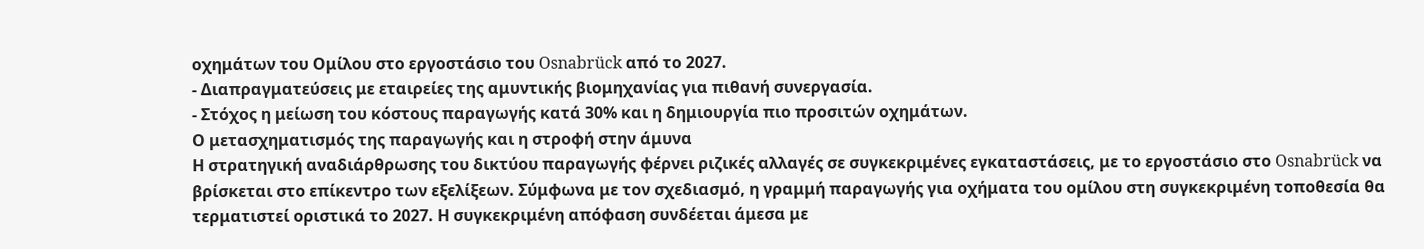οχημάτων του Ομίλου στο εργοστάσιο του Osnabrück από το 2027.
- Διαπραγματεύσεις με εταιρείες της αμυντικής βιομηχανίας για πιθανή συνεργασία.
- Στόχος η μείωση του κόστους παραγωγής κατά 30% και η δημιουργία πιο προσιτών οχημάτων.
Ο μετασχηματισμός της παραγωγής και η στροφή στην άμυνα
Η στρατηγική αναδιάρθρωσης του δικτύου παραγωγής φέρνει ριζικές αλλαγές σε συγκεκριμένες εγκαταστάσεις, με το εργοστάσιο στο Osnabrück να βρίσκεται στο επίκεντρο των εξελίξεων. Σύμφωνα με τον σχεδιασμό, η γραμμή παραγωγής για οχήματα του ομίλου στη συγκεκριμένη τοποθεσία θα τερματιστεί οριστικά το 2027. Η συγκεκριμένη απόφαση συνδέεται άμεσα με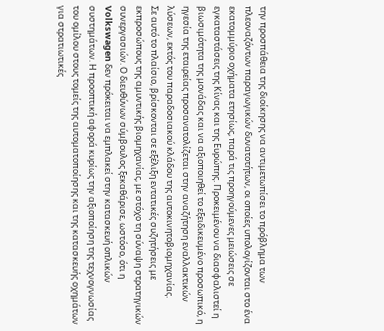την προσπάθεια της διοίκησης να αντιμετωπίσει το πρόβλημα των πλεοναζόντων παραγωγικών δυνατοτήτων, οι οποίες υπολογίζονται στο ένα εκατομμύριο οχήματα ετησίως, παρά τις προηγούμενες μειώσεις σε εγκαταστάσεις της Κίνας και της Ευρώπης. Προκειμένου να διασφαλιστεί η βιωσιμότητα της μονάδας και να αξιοποιηθεί το εξειδικευμένο προσωπικό, η ηγεσία της εταιρείας προσανατολίζεται στην αναζήτηση εναλλακτικών λύσεων, εκτός του παραδοσιακού κλάδου της αυτοκινητοβιομηχανίας.
Σε αυτό το πλαίσιο, βρίσκονται σε εξέλιξη εντατικές συζητήσεις με εκπροσώπους της αμυντικής βιομηχανίας, με στόχο τη σύναψη στρατηγικών συνεργασιών. Ο διευθύνων σύμβουλος ξεκαθάρισε, ωστόσο, ότι η Volkswagen δεν πρόκειται να εμπλακεί στην κατασκευή οπλικών συστημάτων. Η προοπτική αφορά κυρίως την αξιοποίηση της τεχνογνωσίας του ομίλου στους τομείς της αυτοματοποίησης και της κατασκευής οχημάτων για στρατιωτικές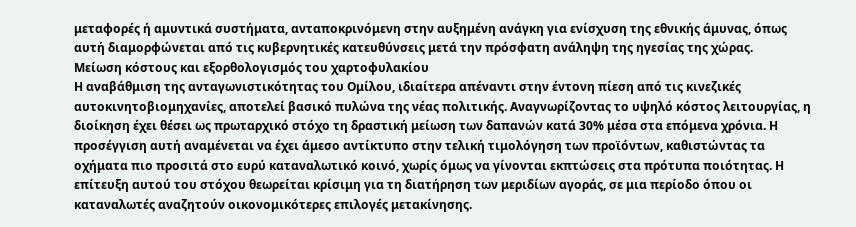μεταφορές ή αμυντικά συστήματα, ανταποκρινόμενη στην αυξημένη ανάγκη για ενίσχυση της εθνικής άμυνας, όπως αυτή διαμορφώνεται από τις κυβερνητικές κατευθύνσεις μετά την πρόσφατη ανάληψη της ηγεσίας της χώρας.
Μείωση κόστους και εξορθολογισμός του χαρτοφυλακίου
Η αναβάθμιση της ανταγωνιστικότητας του Ομίλου, ιδιαίτερα απέναντι στην έντονη πίεση από τις κινεζικές αυτοκινητοβιομηχανίες, αποτελεί βασικό πυλώνα της νέας πολιτικής. Αναγνωρίζοντας το υψηλό κόστος λειτουργίας, η διοίκηση έχει θέσει ως πρωταρχικό στόχο τη δραστική μείωση των δαπανών κατά 30% μέσα στα επόμενα χρόνια. Η προσέγγιση αυτή αναμένεται να έχει άμεσο αντίκτυπο στην τελική τιμολόγηση των προϊόντων, καθιστώντας τα οχήματα πιο προσιτά στο ευρύ καταναλωτικό κοινό, χωρίς όμως να γίνονται εκπτώσεις στα πρότυπα ποιότητας. Η επίτευξη αυτού του στόχου θεωρείται κρίσιμη για τη διατήρηση των μεριδίων αγοράς, σε μια περίοδο όπου οι καταναλωτές αναζητούν οικονομικότερες επιλογές μετακίνησης.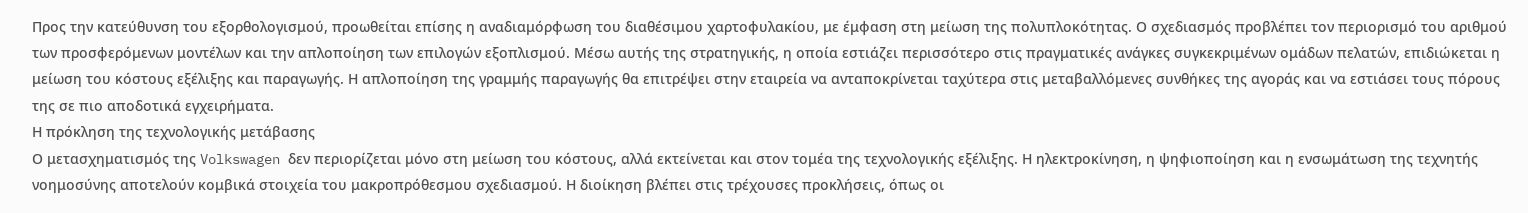Προς την κατεύθυνση του εξορθολογισμού, προωθείται επίσης η αναδιαμόρφωση του διαθέσιμου χαρτοφυλακίου, με έμφαση στη μείωση της πολυπλοκότητας. Ο σχεδιασμός προβλέπει τον περιορισμό του αριθμού των προσφερόμενων μοντέλων και την απλοποίηση των επιλογών εξοπλισμού. Μέσω αυτής της στρατηγικής, η οποία εστιάζει περισσότερο στις πραγματικές ανάγκες συγκεκριμένων ομάδων πελατών, επιδιώκεται η μείωση του κόστους εξέλιξης και παραγωγής. Η απλοποίηση της γραμμής παραγωγής θα επιτρέψει στην εταιρεία να ανταποκρίνεται ταχύτερα στις μεταβαλλόμενες συνθήκες της αγοράς και να εστιάσει τους πόρους της σε πιο αποδοτικά εγχειρήματα.
Η πρόκληση της τεχνολογικής μετάβασης
Ο μετασχηματισμός της Volkswagen δεν περιορίζεται μόνο στη μείωση του κόστους, αλλά εκτείνεται και στον τομέα της τεχνολογικής εξέλιξης. Η ηλεκτροκίνηση, η ψηφιοποίηση και η ενσωμάτωση της τεχνητής νοημοσύνης αποτελούν κομβικά στοιχεία του μακροπρόθεσμου σχεδιασμού. Η διοίκηση βλέπει στις τρέχουσες προκλήσεις, όπως οι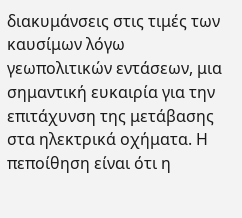διακυμάνσεις στις τιμές των καυσίμων λόγω γεωπολιτικών εντάσεων, μια σημαντική ευκαιρία για την επιτάχυνση της μετάβασης στα ηλεκτρικά οχήματα. Η πεποίθηση είναι ότι η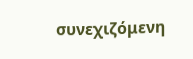συνεχιζόμενη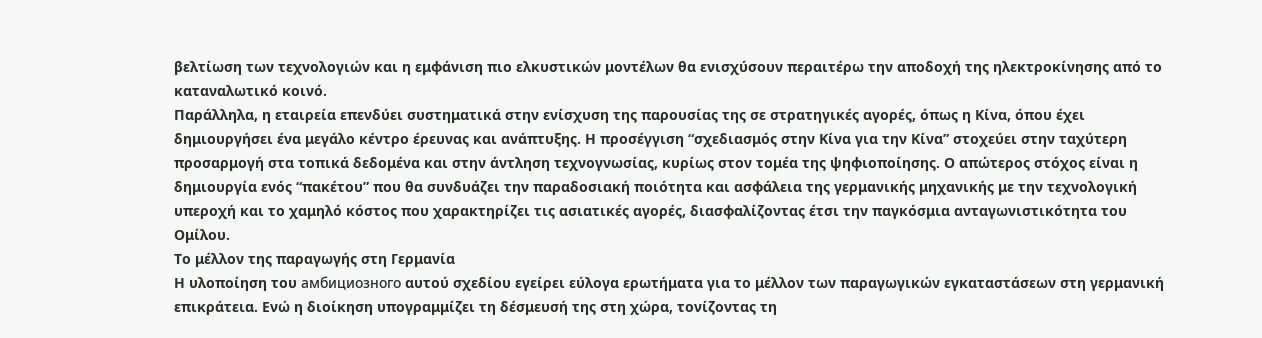βελτίωση των τεχνολογιών και η εμφάνιση πιο ελκυστικών μοντέλων θα ενισχύσουν περαιτέρω την αποδοχή της ηλεκτροκίνησης από το καταναλωτικό κοινό.
Παράλληλα, η εταιρεία επενδύει συστηματικά στην ενίσχυση της παρουσίας της σε στρατηγικές αγορές, όπως η Κίνα, όπου έχει δημιουργήσει ένα μεγάλο κέντρο έρευνας και ανάπτυξης. Η προσέγγιση “σχεδιασμός στην Κίνα για την Κίνα” στοχεύει στην ταχύτερη προσαρμογή στα τοπικά δεδομένα και στην άντληση τεχνογνωσίας, κυρίως στον τομέα της ψηφιοποίησης. Ο απώτερος στόχος είναι η δημιουργία ενός “πακέτου” που θα συνδυάζει την παραδοσιακή ποιότητα και ασφάλεια της γερμανικής μηχανικής με την τεχνολογική υπεροχή και το χαμηλό κόστος που χαρακτηρίζει τις ασιατικές αγορές, διασφαλίζοντας έτσι την παγκόσμια ανταγωνιστικότητα του Ομίλου.
Το μέλλον της παραγωγής στη Γερμανία
Η υλοποίηση του амбициозного αυτού σχεδίου εγείρει εύλογα ερωτήματα για το μέλλον των παραγωγικών εγκαταστάσεων στη γερμανική επικράτεια. Ενώ η διοίκηση υπογραμμίζει τη δέσμευσή της στη χώρα, τονίζοντας τη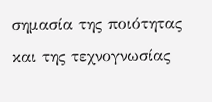σημασία της ποιότητας και της τεχνογνωσίας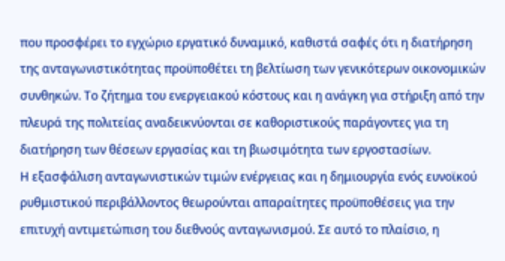που προσφέρει το εγχώριο εργατικό δυναμικό, καθιστά σαφές ότι η διατήρηση της ανταγωνιστικότητας προϋποθέτει τη βελτίωση των γενικότερων οικονομικών συνθηκών. Το ζήτημα του ενεργειακού κόστους και η ανάγκη για στήριξη από την πλευρά της πολιτείας αναδεικνύονται σε καθοριστικούς παράγοντες για τη διατήρηση των θέσεων εργασίας και τη βιωσιμότητα των εργοστασίων.
Η εξασφάλιση ανταγωνιστικών τιμών ενέργειας και η δημιουργία ενός ευνοϊκού ρυθμιστικού περιβάλλοντος θεωρούνται απαραίτητες προϋποθέσεις για την επιτυχή αντιμετώπιση του διεθνούς ανταγωνισμού. Σε αυτό το πλαίσιο, η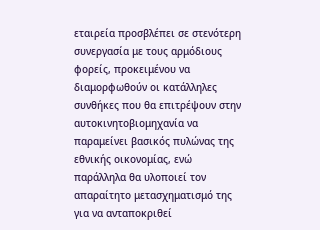εταιρεία προσβλέπει σε στενότερη συνεργασία με τους αρμόδιους φορείς, προκειμένου να διαμορφωθούν οι κατάλληλες συνθήκες που θα επιτρέψουν στην αυτοκινητοβιομηχανία να παραμείνει βασικός πυλώνας της εθνικής οικονομίας, ενώ παράλληλα θα υλοποιεί τον απαραίτητο μετασχηματισμό της για να ανταποκριθεί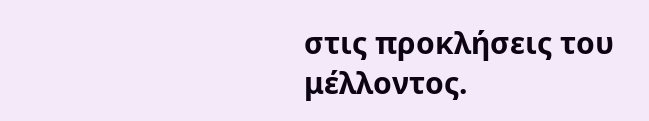στις προκλήσεις του μέλλοντος.